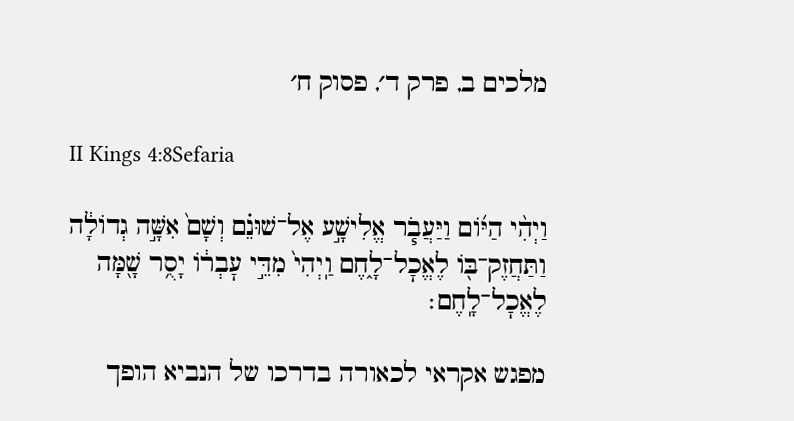מלכים ב, פרק ד׳, פסוק ח׳

II Kings 4:8Sefaria

וַיְהִ֨י הַיּ֜וֹם וַיַּעֲבֹ֧ר אֱלִישָׁ֣ע אֶל־שׁוּנֵ֗ם וְשָׁם֙ אִשָּׁ֣ה גְדוֹלָ֔ה וַתַּחֲזֶק־בּ֖וֹ לֶאֱכׇל־לָ֑חֶם וַֽיְהִי֙ מִדֵּ֣י עׇבְר֔וֹ יָסֻ֥ר שָׁ֖מָּה לֶאֱכׇל־לָֽחֶם׃

מפגש אקראי לכאורה בדרכו של הנביא הופך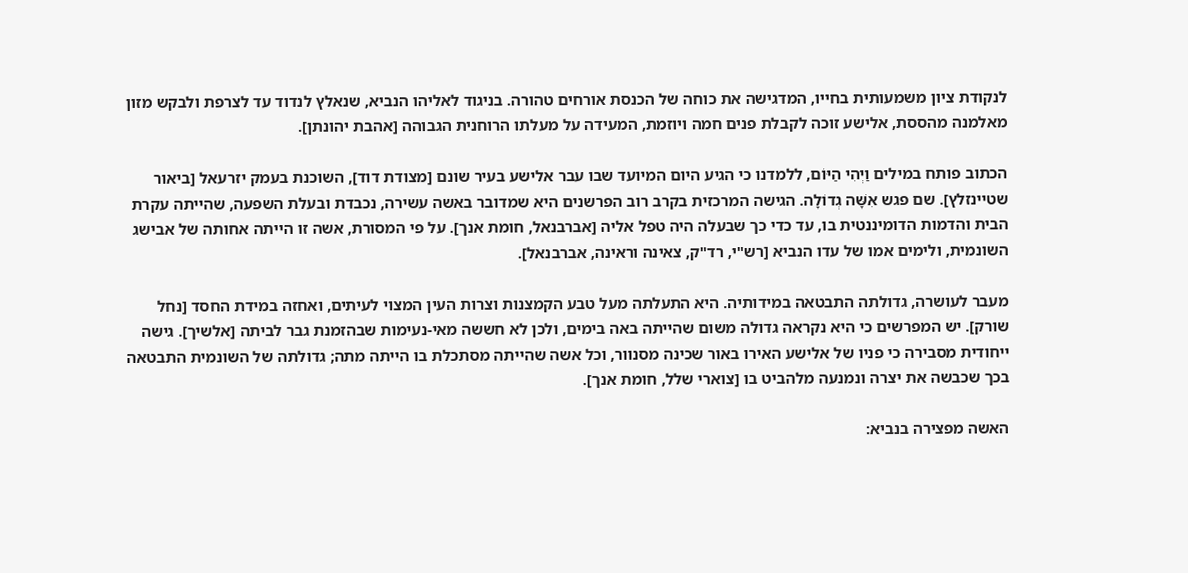לנקודת ציון משמעותית בחייו, המדגישה את כוחה של הכנסת אורחים טהורה. בניגוד לאליהו הנביא, שנאלץ לנדוד עד לצרפת ולבקש מזון מאלמנה מהססת, אלישע זוכה לקבלת פנים חמה ויוזמת, המעידה על מעלתו הרוחנית הגבוהה [אהבת יהונתן].

הכתוב פותח במילים וַיְהִי הַיּוֹם, ללמדנו כי הגיע היום המיועד שבו עבר אלישע בעיר שונם [מצודת דוד], השוכנת בעמק יזרעאל [ביאור שטיינזלץ]. שם פגש אִשָּׁה גְדוֹלָה. הגישה המרכזית בקרב רוב הפרשנים היא שמדובר באשה עשירה, נכבדת ובעלת השפעה, שהייתה עקרת הבית והדמות הדומיננטית בו, עד כדי כך שבעלה היה טפל אליה [אברבנאל, חומת אנך]. על פי המסורת, אשה זו הייתה אחותה של אבישג השונמית, ולימים אמו של עדו הנביא [רש"י, רד"ק, צאינה וראינה, אברבנאל].

מעבר לעושרה, גדולתה התבטאה במידותיה. היא התעלתה מעל טבע הקמצנות וצרות העין המצוי לעיתים, ואחזה במידת החסד [נחל שורק]. יש המפרשים כי היא נקראה גדולה משום שהייתה באה בימים, ולכן לא חששה מאי-נעימות שבהזמנת גבר לביתה [אלשיך]. גישה ייחודית מסבירה כי פניו של אלישע האירו באור שכינה מסנוור, וכל אשה שהייתה מסתכלת בו הייתה מתה; גדולתה של השונמית התבטאה בכך שכבשה את יצרה ונמנעה מלהביט בו [צוארי שלל, חומת אנך].

האשה מפצירה בנביא: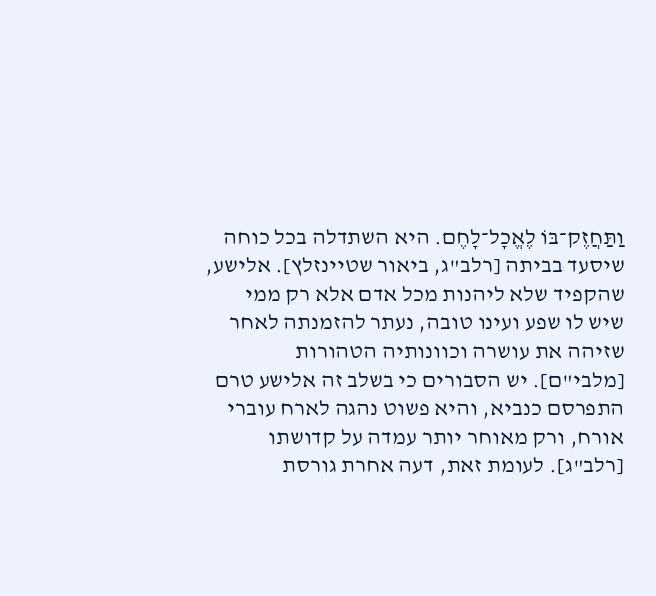וַתַּחֲזֶק־בּוֹ לֶאֱכָל־לָחֶם. היא השתדלה בכל כוחה שיסעד בביתה [רלב"ג, ביאור שטיינזלץ]. אלישע, שהקפיד שלא ליהנות מכל אדם אלא רק ממי שיש לו שפע ועינו טובה, נעתר להזמנתה לאחר שזיהה את עושרה וכוונותיה הטהורות [מלבי"ם]. יש הסבורים כי בשלב זה אלישע טרם התפרסם כנביא, והיא פשוט נהגה לארח עוברי אורח, ורק מאוחר יותר עמדה על קדושתו [רלב"ג]. לעומת זאת, דעה אחרת גורסת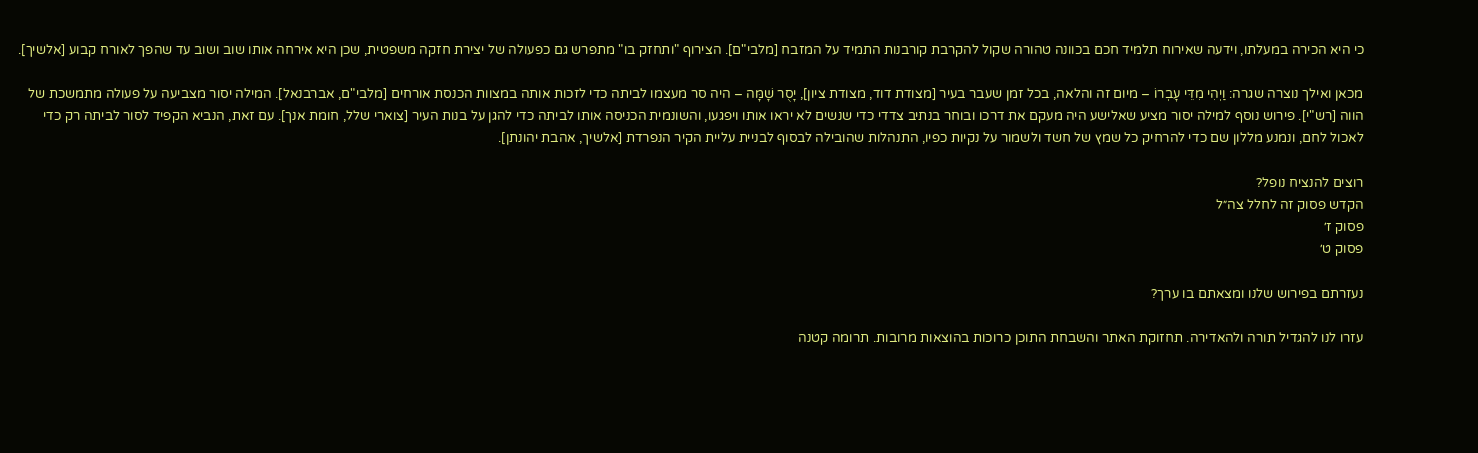כי היא הכירה במעלתו, וידעה שאירוח תלמיד חכם בכוונה טהורה שקול להקרבת קורבנות התמיד על המזבח [מלבי"ם]. הצירוף "ותחזק בו" מתפרש גם כפעולה של יצירת חזקה משפטית, שכן היא אירחה אותו שוב ושוב עד שהפך לאורח קבוע [אלשיך].

מכאן ואילך נוצרה שגרה: וַיְהִי מִדֵּי עָבְרוֹ – מיום זה והלאה, בכל זמן שעבר בעיר [מצודת דוד, מצודת ציון], יָסֻר שָׁמָּה – היה סר מעצמו לביתה כדי לזכות אותה במצוות הכנסת אורחים [מלבי"ם, אברבנאל]. המילה יסור מצביעה על פעולה מתמשכת של הווה [רש"י]. פירוש נוסף למילה יסור מציע שאלישע היה מעקם את דרכו ובוחר בנתיב צדדי כדי שנשים לא יראו אותו ויפגעו, והשונמית הכניסה אותו לביתה כדי להגן על בנות העיר [צוארי שלל, חומת אנך]. עם זאת, הנביא הקפיד לסור לביתה רק כדי לאכול לחם, ונמנע מללון שם כדי להרחיק כל שמץ של חשד ולשמור על נקיות כפיו, התנהלות שהובילה לבסוף לבניית עליית הקיר הנפרדת [אלשיך, אהבת יהונתן].

רוצים להנציח נופל?
הקדש פסוק זה לחלל צה״ל
פסוק ז׳
פסוק ט׳

נעזרתם בפירוש שלנו ומצאתם בו ערך?

עזרו לנו להגדיל תורה ולהאדירה. תחזוקת האתר והשבחת התוכן כרוכות בהוצאות מרובות. תרומה קטנה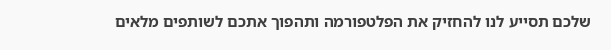שלכם תסייע לנו להחזיק את הפלטפורמה ותהפוך אתכם לשותפים מלאים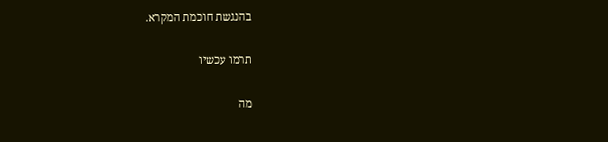בהנגשת חוכמת המקרא.

תרמו עכשיו

מה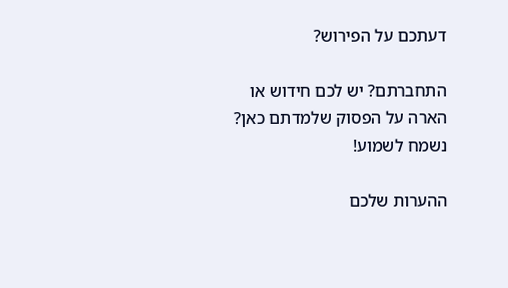דעתכם על הפירוש?

התחברתם? יש לכם חידוש או הארה על הפסוק שלמדתם כאן? נשמח לשמוע!

ההערות שלכם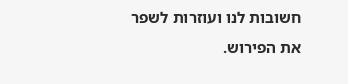חשובות לנו ועוזרות לשפר את הפירוש.